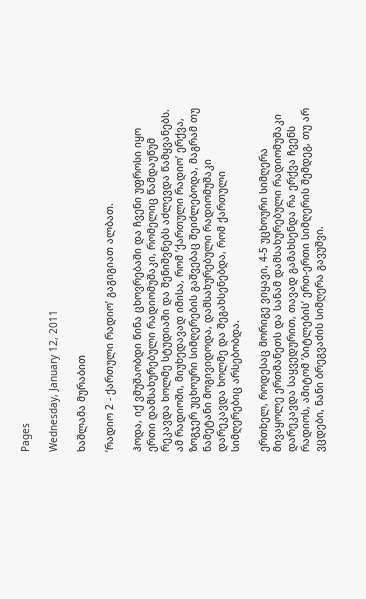Pages

Wednesday, January 12, 2011

ხაშლამა მურაბით

’რადიო 2 - ქართული რადიო’ გაგიგიათ ალბათ.

ჰოდა, იქ ვმუშაობდი წინა ცხოვრებაში და ჩვენი უფროსი იყო ერთი დამსახურებული რადიომუშაკი, რომელიც წამდაუწუმ რეკავდა ხოლმე სტუდიაში და შენიშვნებს აძლევდა წამყვანებს. ამ რადიოში, მიუხედავად იმისა, რომ ’ქართული რადიო’ ერქვა, ზოგჯერ უცხოური სიმღერების გაშვებაც შეიძლებოდა, მაგრამ თუ ნამეტანი მოგივიდოდა, დამსახურებული რადიომუშაკი დარეკავდა ხოლმე და შეგახსენებდა, რომ ქართული სიმღერებიც არსებობდა.

ერთხელ, როდესაც მორიგე ვიყავი, 4-5 უცხოური სიმღერა მივაყოლე ერთმანეთს და სანამ დამსახურებული რადიომუშაკი დარეკავდა საყვედურით, თავად გამახსენდა რა ერქვა ჩვენს რადიოს, ამიტომ ’ბიტლების’ ერთ-ერთი სიმღერის შემდეგ, თუ არ ვცდები, ნანი ბრეგვაძის სიმღერა გავუშვი.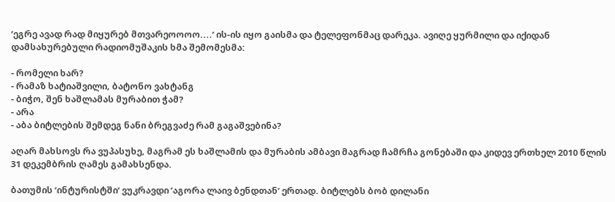’ეგრე ავად რად მიყურებ მთვარეოოოო....’ ის-ის იყო გაისმა და ტელეფონმაც დარეკა. ავიღე ყურმილი და იქიდან დამსახურებული რადიომუშაკის ხმა შემომესმა:

- რომელი ხარ?
- რამაზ ხატიაშვილი, ბატონო ვახტანგ
- ბიჭო, შენ ხაშლამას მურაბით ჭამ?
- არა
- აბა ბიტლების შემდეგ ნანი ბრეგვაძე რამ გაგაშვებინა?

აღარ მახსოვს რა ვუპასუხე, მაგრამ ეს ხაშლამის და მურაბის ამბავი მაგრად ჩამრჩა გონებაში და კიდევ ერთხელ 2010 წლის 31 დეკემბრის ღამეს გამახსენდა.

ბათუმის ’ინტურისტში’ ვუკრავდი ’აგორა ლაივ ბენდთან’ ერთად. ბიტლებს ბობ დილანი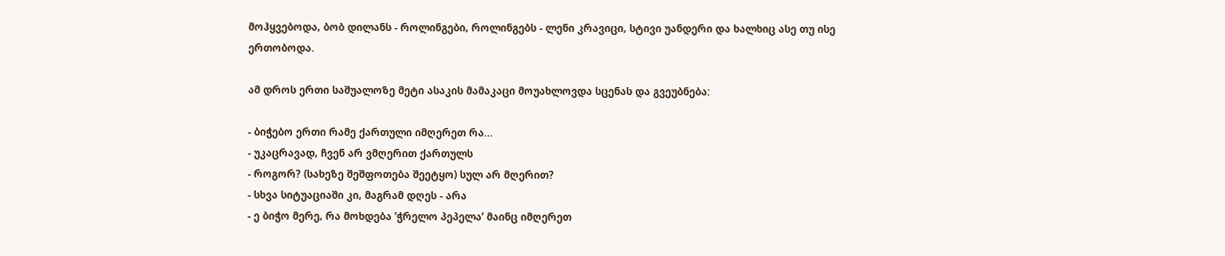მოჰყვებოდა, ბობ დილანს - როლინგები, როლინგებს - ლენი კრავიცი, სტივი უანდერი და ხალხიც ასე თუ ისე ერთობოდა.

ამ დროს ერთი საშუალოზე მეტი ასაკის მამაკაცი მოუახლოვდა სცენას და გვეუბნება:

- ბიჭებო ერთი რამე ქართული იმღერეთ რა...
- უკაცრავად, ჩვენ არ ვმღერით ქართულს
- როგორ? (სახეზე შეშფოთება შეეტყო) სულ არ მღერით?
- სხვა სიტუაციაში კი, მაგრამ დღეს - არა
- ე ბიჭო მერე, რა მოხდება ’ჭრელო პეპელა’ მაინც იმღერეთ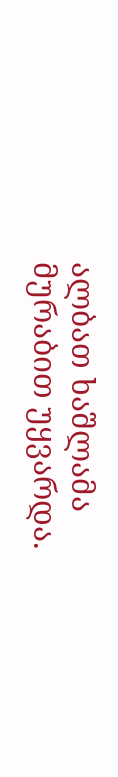ალბათ ხაშლამა მურაბით უყვარდა.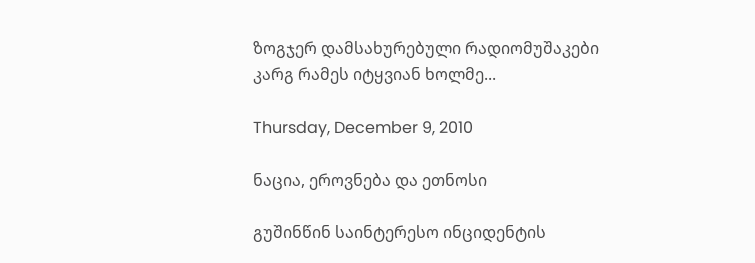ზოგჯერ დამსახურებული რადიომუშაკები კარგ რამეს იტყვიან ხოლმე...

Thursday, December 9, 2010

ნაცია, ეროვნება და ეთნოსი

გუშინწინ საინტერესო ინციდენტის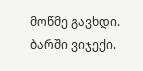მოწმე გავხდი. ბარში ვიჯექი.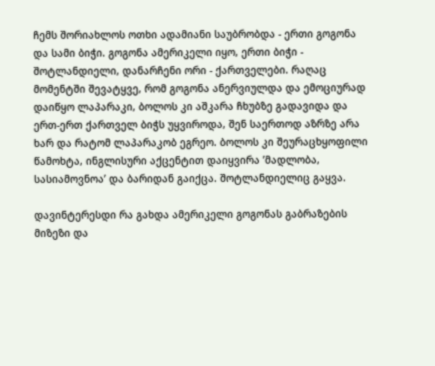ჩემს შორიახლოს ოთხი ადამიანი საუბრობდა - ერთი გოგონა და სამი ბიჭი. გოგონა ამერიკელი იყო, ერთი ბიჭი - შოტლანდიელი, დანარჩენი ორი - ქართველები. რაღაც მომენტში შევატყვე, რომ გოგონა ანერვიულდა და ემოციურად დაიწყო ლაპარაკი, ბოლოს კი აშკარა ჩხუბზე გადავიდა და ერთ-ერთ ქართველ ბიჭს უყვიროდა, შენ საერთოდ აზრზე არა ხარ და რატომ ლაპარაკობ ეგრეო. ბოლოს კი შეურაცხყოფილი წამოხტა, ინგლისური აქცენტით დაიყვირა ’მადლობა, სასიამოვნოა’ და ბარიდან გაიქცა. შოტლანდიელიც გაყვა.

დავინტერესდი რა გახდა ამერიკელი გოგონას გაბრაზების მიზეზი და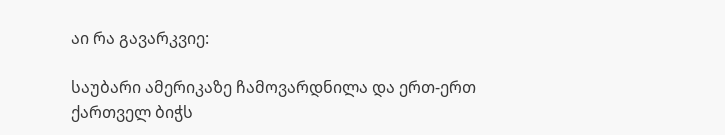აი რა გავარკვიე:

საუბარი ამერიკაზე ჩამოვარდნილა და ერთ-ერთ ქართველ ბიჭს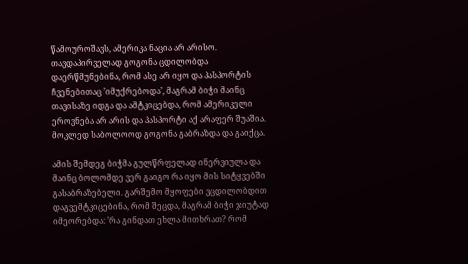წამოუროშავს, ამერიკა ნაცია არ არისო. თავდაპირველად გოგონა ცდილობდა დაერწმუნებინა, რომ ასე არ იყო და პასპორტის ჩვენებითაც ’იმუქრებოდა’, მაგრამ ბიჭი მაინც თავისაზე იდგა და ამტკიცებდა, რომ ამერიკელი ეროვნება არ არის და პასპორტი აქ არაფერ შუაშია. მოკლედ საბოლოოდ გოგონა გაბრაზდა და გაიქცა.

ამის შემდეგ ბიჭმა გულწრფელად ინერვიულა და მაინც ბოლომდე ვერ გაიგო რა იყო მის სიტყვებში გასაბრაზებელი. გარშემო მყოფები ვცდილობდით დაგვემტკიცებინა, რომ შეცდა, მაგრამ ბიჭი ჯიუტად იმეორებდა: ’რა გინდათ ეხლა მითხრათ? რომ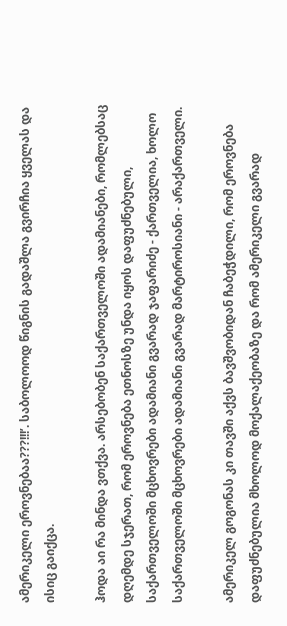ამერიკელი ეროვნებაა???!!!’. საბოლოოდ წიგნის გადაშლა გვირჩია ყველას და ისიც გაიქცა.

ჰოდა აი რა მინდა ვთქვა. არსებობენ საქართველოში ადამიანები, რომლებსაც დღემდე სჯერათ, რომ ეროვნება ეთნოსზე უნდა იყოს დაფუძნებული, საქართველოში მცხოვრები ადამიანი გვარად ჯაფარიძე - ქართველია, ხოლო საქართველოში მცხოვრები ადამიანი გვარად მარტიროსიანი - არაქართველი.

ამერიკელ გოგონას კი თავში აქვს ბავშვობიდან ჩაბეჭდილი, რომ ეროვნება დაფუძნებულია მხოლოდ მოქალაქეობაზე და რომ ამერიკელი გვარად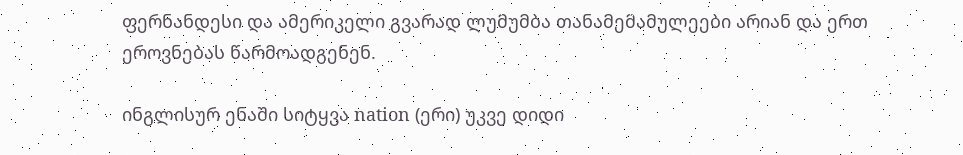ფერნანდესი და ამერიკელი გვარად ლუმუმბა თანამემამულეები არიან და ერთ ეროვნებას წარმოადგენენ.

ინგლისურ ენაში სიტყვა nation (ერი) უკვე დიდი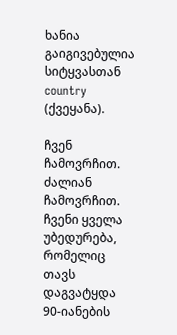ხანია გაიგივებულია სიტყვასთან country (ქვეყანა).

ჩვენ ჩამოვრჩით. ძალიან ჩამოვრჩით. ჩვენი ყველა უბედურება, რომელიც თავს დაგვატყდა 90-იანების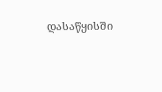დასაწყისში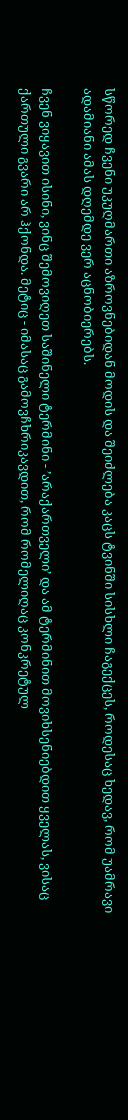სწორედ ჩვენი უკუღმართი აზროვნებიდან მოდის და შეიძლება კაცს ტვინში სისხლი ჩაგექცეს, როდესაც ხედავ, რომ უამრავი ადამიანი ამას დღემდე ვერ აცნობიერებს.

ჩვენ ვიყავით ისინი, ვინც შემოვიღეთ საშინელი ტერმინი - ’არაქართველი’ და ამ ტერმინით მოვიხსენიებდით ყველას, ვისაც ქართული გვარი არ ჰქონდა. მეტიც - იმასაც გამოვჩხრიკავდით, რომ რომელიღაც კონკრეტულ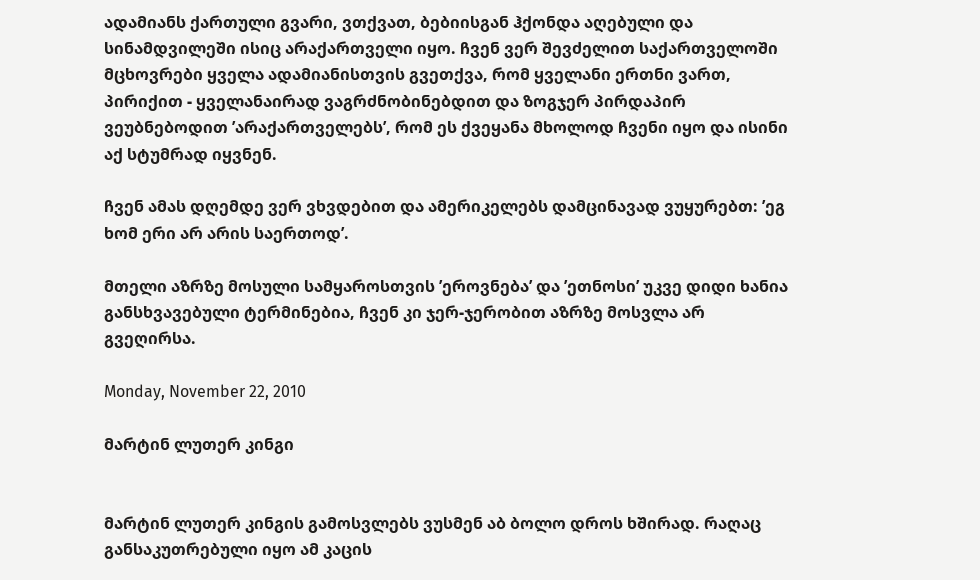ადამიანს ქართული გვარი, ვთქვათ, ბებიისგან ჰქონდა აღებული და სინამდვილეში ისიც არაქართველი იყო. ჩვენ ვერ შევძელით საქართველოში მცხოვრები ყველა ადამიანისთვის გვეთქვა, რომ ყველანი ერთნი ვართ, პირიქით - ყველანაირად ვაგრძნობინებდით და ზოგჯერ პირდაპირ ვეუბნებოდით ’არაქართველებს’, რომ ეს ქვეყანა მხოლოდ ჩვენი იყო და ისინი აქ სტუმრად იყვნენ.

ჩვენ ამას დღემდე ვერ ვხვდებით და ამერიკელებს დამცინავად ვუყურებთ: ’ეგ ხომ ერი არ არის საერთოდ’.

მთელი აზრზე მოსული სამყაროსთვის ’ეროვნება’ და ’ეთნოსი’ უკვე დიდი ხანია განსხვავებული ტერმინებია, ჩვენ კი ჯერ-ჯერობით აზრზე მოსვლა არ გვეღირსა.

Monday, November 22, 2010

მარტინ ლუთერ კინგი


მარტინ ლუთერ კინგის გამოსვლებს ვუსმენ აბ ბოლო დროს ხშირად. რაღაც განსაკუთრებული იყო ამ კაცის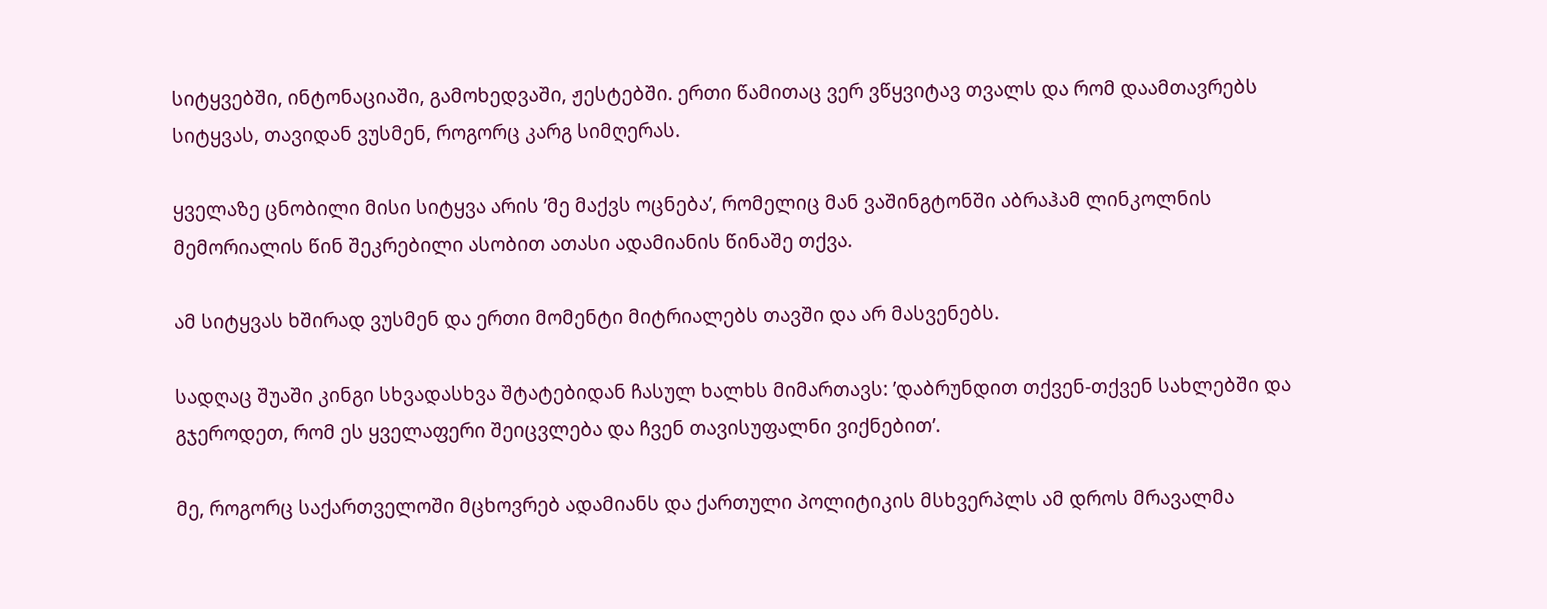სიტყვებში, ინტონაციაში, გამოხედვაში, ჟესტებში. ერთი წამითაც ვერ ვწყვიტავ თვალს და რომ დაამთავრებს სიტყვას, თავიდან ვუსმენ, როგორც კარგ სიმღერას.

ყველაზე ცნობილი მისი სიტყვა არის ’მე მაქვს ოცნება’, რომელიც მან ვაშინგტონში აბრაჰამ ლინკოლნის მემორიალის წინ შეკრებილი ასობით ათასი ადამიანის წინაშე თქვა.

ამ სიტყვას ხშირად ვუსმენ და ერთი მომენტი მიტრიალებს თავში და არ მასვენებს.

სადღაც შუაში კინგი სხვადასხვა შტატებიდან ჩასულ ხალხს მიმართავს: ’დაბრუნდით თქვენ-თქვენ სახლებში და გჯეროდეთ, რომ ეს ყველაფერი შეიცვლება და ჩვენ თავისუფალნი ვიქნებით’.

მე, როგორც საქართველოში მცხოვრებ ადამიანს და ქართული პოლიტიკის მსხვერპლს ამ დროს მრავალმა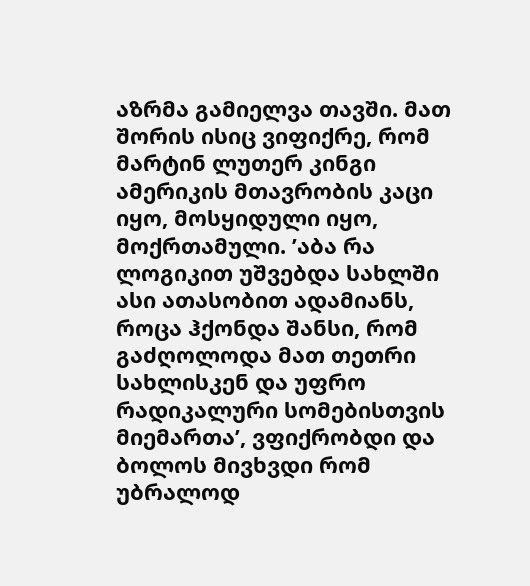აზრმა გამიელვა თავში. მათ შორის ისიც ვიფიქრე, რომ მარტინ ლუთერ კინგი ამერიკის მთავრობის კაცი იყო, მოსყიდული იყო, მოქრთამული. ’აბა რა ლოგიკით უშვებდა სახლში ასი ათასობით ადამიანს, როცა ჰქონდა შანსი, რომ გაძღოლოდა მათ თეთრი სახლისკენ და უფრო რადიკალური სომებისთვის მიემართა’, ვფიქრობდი და ბოლოს მივხვდი რომ უბრალოდ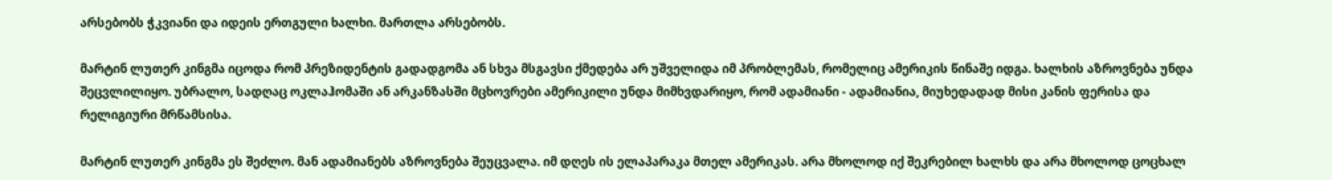არსებობს ჭკვიანი და იდეის ერთგული ხალხი. მართლა არსებობს.

მარტინ ლუთერ კინგმა იცოდა რომ პრეზიდენტის გადადგომა ან სხვა მსგავსი ქმედება არ უშველიდა იმ პრობლემას, რომელიც ამერიკის წინაშე იდგა. ხალხის აზროვნება უნდა შეცვლილიყო. უბრალო, სადღაც ოკლაჰომაში ან არკანზასში მცხოვრები ამერიკილი უნდა მიმხვდარიყო, რომ ადამიანი - ადამიანია, მიუხედადად მისი კანის ფერისა და რელიგიური მრწამსისა.

მარტინ ლუთერ კინგმა ეს შეძლო. მან ადამიანებს აზროვნება შეუცვალა. იმ დღეს ის ელაპარაკა მთელ ამერიკას. არა მხოლოდ იქ შეკრებილ ხალხს და არა მხოლოდ ცოცხალ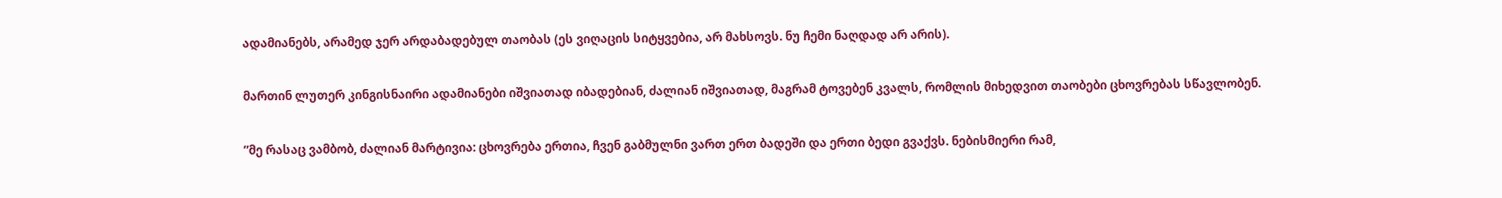ადამიანებს, არამედ ჯერ არდაბადებულ თაობას (ეს ვიღაცის სიტყვებია, არ მახსოვს. ნუ ჩემი ნაღდად არ არის).

მართინ ლუთერ კინგისნაირი ადამიანები იშვიათად იბადებიან, ძალიან იშვიათად, მაგრამ ტოვებენ კვალს, რომლის მიხედვით თაობები ცხოვრებას სწავლობენ.

”მე რასაც ვამბობ, ძალიან მარტივია: ცხოვრება ერთია, ჩვენ გაბმულნი ვართ ერთ ბადეში და ერთი ბედი გვაქვს. ნებისმიერი რამ,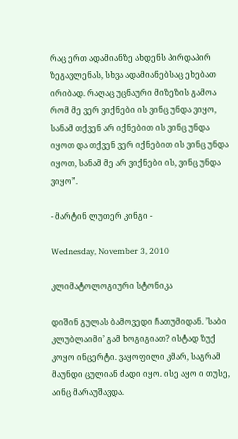რაც ერთ ადამიანზე ახდენს პირდაპირ ზეგავლენას, სხვა ადამიანებსაც ეხებათ ირიბად. რაღაც უცნაური მიზეზის გამოა რომ მე ვერ ვიქნები ის ვინც უნდა ვიყო, სანამ თქვენ არ იქნებით ის ვინც უნდა იყოთ და თქვენ ვერ იქნებით ის ვინც უნდა იყოთ, სანამ მე არ ვიქნები ის, ვინც უნდა ვიყო”.

- მარტინ ლუთერ კინგი -

Wednesday, November 3, 2010

კლიმატოლოგიური სტონიკა

დიშინ გულას ბამოვედი ჩათუმიდან. ’საბი კლუბლაიმი’ გამ ხოგიგიათ? ისტად ზუქ კოყო ინცერტი. ვაყოფილი კმარ, საგრამ მაუნდი ცულიან ძადი იყო. ისე აყო ი თუსე, აინც მარაუშავდა.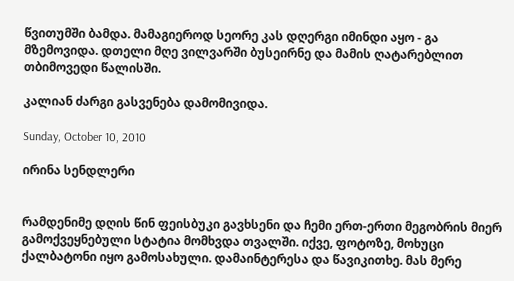წვითუმში ბამდა. მამაგიეროდ სეორე კას დღერგი იმინდი აყო - გა მზემოვიდა. დთელი მღე ვილვარში ბუსეირნე და მამის ღატარებლით თბიმოვედი წალისში.

კალიან ძარგი გასვენება დამომივიდა.

Sunday, October 10, 2010

ირინა სენდლერი


რამდენიმე დღის წინ ფეისბუკი გავხსენი და ჩემი ერთ-ერთი მეგობრის მიერ გამოქვეყნებული სტატია მომხვდა თვალში. იქვე, ფოტოზე, მოხუცი ქალბატონი იყო გამოსახული. დამაინტერესა და წავიკითხე. მას მერე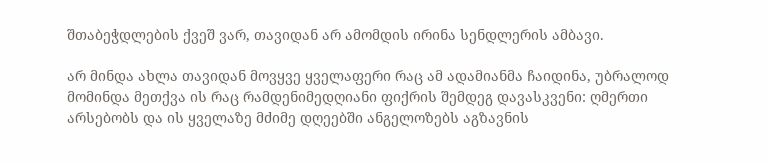შთაბეჭდლების ქვეშ ვარ, თავიდან არ ამომდის ირინა სენდლერის ამბავი.

არ მინდა ახლა თავიდან მოვყვე ყველაფერი რაც ამ ადამიანმა ჩაიდინა, უბრალოდ მომინდა მეთქვა ის რაც რამდენიმედღიანი ფიქრის შემდეგ დავასკვენი: ღმერთი არსებობს და ის ყველაზე მძიმე დღეებში ანგელოზებს აგზავნის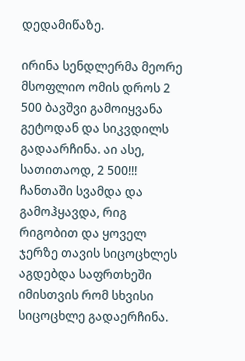დედამიწაზე.

ირინა სენდლერმა მეორე მსოფლიო ომის დროს 2 500 ბავშვი გამოიყვანა გეტოდან და სიკვდილს გადაარჩინა. აი ასე, სათითაოდ, 2 500!!! ჩანთაში სვამდა და გამოჰყავდა, რიგ რიგობით და ყოველ ჯერზე თავის სიცოცხლეს აგდებდა საფრთხეში იმისთვის რომ სხვისი სიცოცხლე გადაერჩინა.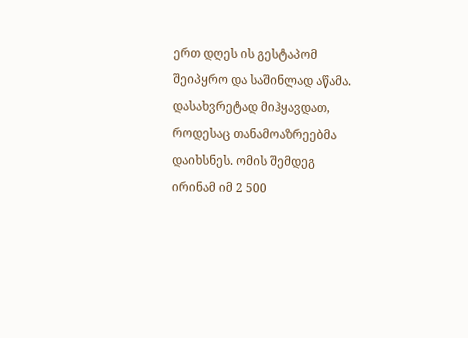ერთ დღეს ის გესტაპომ შეიპყრო და საშინლად აწამა. დასახვრეტად მიჰყავდათ, როდესაც თანამოაზრეებმა დაიხსნეს. ომის შემდეგ ირინამ იმ 2 500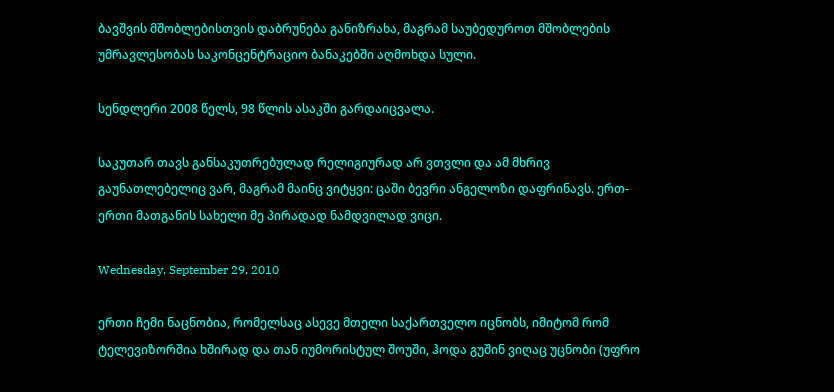ბავშვის მშობლებისთვის დაბრუნება განიზრახა, მაგრამ საუბედუროთ მშობლების უმრავლესობას საკონცენტრაციო ბანაკებში აღმოხდა სული.

სენდლერი 2008 წელს, 98 წლის ასაკში გარდაიცვალა.

საკუთარ თავს განსაკუთრებულად რელიგიურად არ ვთვლი და ამ მხრივ გაუნათლებელიც ვარ, მაგრამ მაინც ვიტყვი: ცაში ბევრი ანგელოზი დაფრინავს. ერთ-ერთი მათგანის სახელი მე პირადად ნამდვილად ვიცი.

Wednesday, September 29, 2010

ერთი ჩემი ნაცნობია, რომელსაც ასევე მთელი საქართველო იცნობს, იმიტომ რომ ტელევიზორშია ხშირად და თან იუმორისტულ შოუში, ჰოდა გუშინ ვიღაც უცნობი (უფრო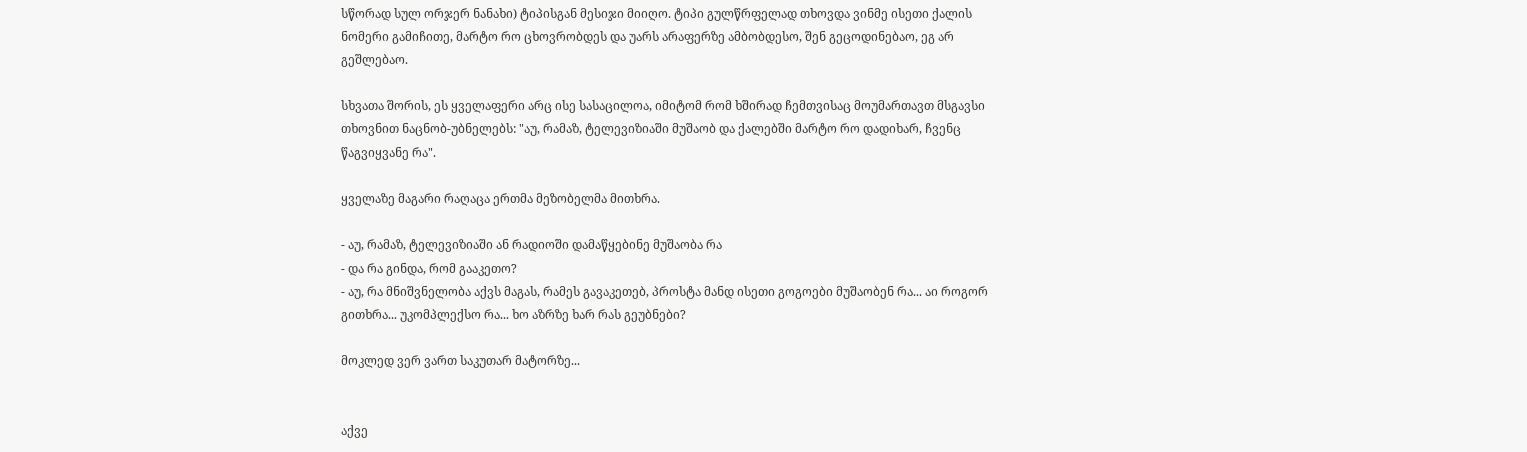სწორად სულ ორჯერ ნანახი) ტიპისგან მესიჯი მიიღო. ტიპი გულწრფელად თხოვდა ვინმე ისეთი ქალის ნომერი გამიჩითე, მარტო რო ცხოვრობდეს და უარს არაფერზე ამბობდესო, შენ გეცოდინებაო, ეგ არ გეშლებაო.

სხვათა შორის, ეს ყველაფერი არც ისე სასაცილოა, იმიტომ რომ ხშირად ჩემთვისაც მოუმართავთ მსგავსი თხოვნით ნაცნობ-უბნელებს: "აუ, რამაზ, ტელევიზიაში მუშაობ და ქალებში მარტო რო დადიხარ, ჩვენც წაგვიყვანე რა".

ყველაზე მაგარი რაღაცა ერთმა მეზობელმა მითხრა.

- აუ, რამაზ, ტელევიზიაში ან რადიოში დამაწყებინე მუშაობა რა
- და რა გინდა, რომ გააკეთო?
- აუ, რა მნიშვნელობა აქვს მაგას, რამეს გავაკეთებ, პროსტა მანდ ისეთი გოგოები მუშაობენ რა... აი როგორ გითხრა... უკომპლექსო რა... ხო აზრზე ხარ რას გეუბნები?

მოკლედ ვერ ვართ საკუთარ მატორზე...


აქვე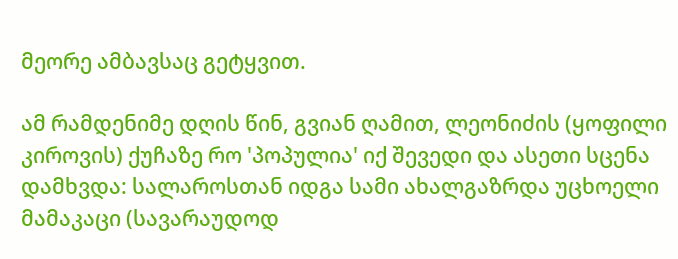მეორე ამბავსაც გეტყვით.

ამ რამდენიმე დღის წინ, გვიან ღამით, ლეონიძის (ყოფილი კიროვის) ქუჩაზე რო 'პოპულია' იქ შევედი და ასეთი სცენა დამხვდა: სალაროსთან იდგა სამი ახალგაზრდა უცხოელი მამაკაცი (სავარაუდოდ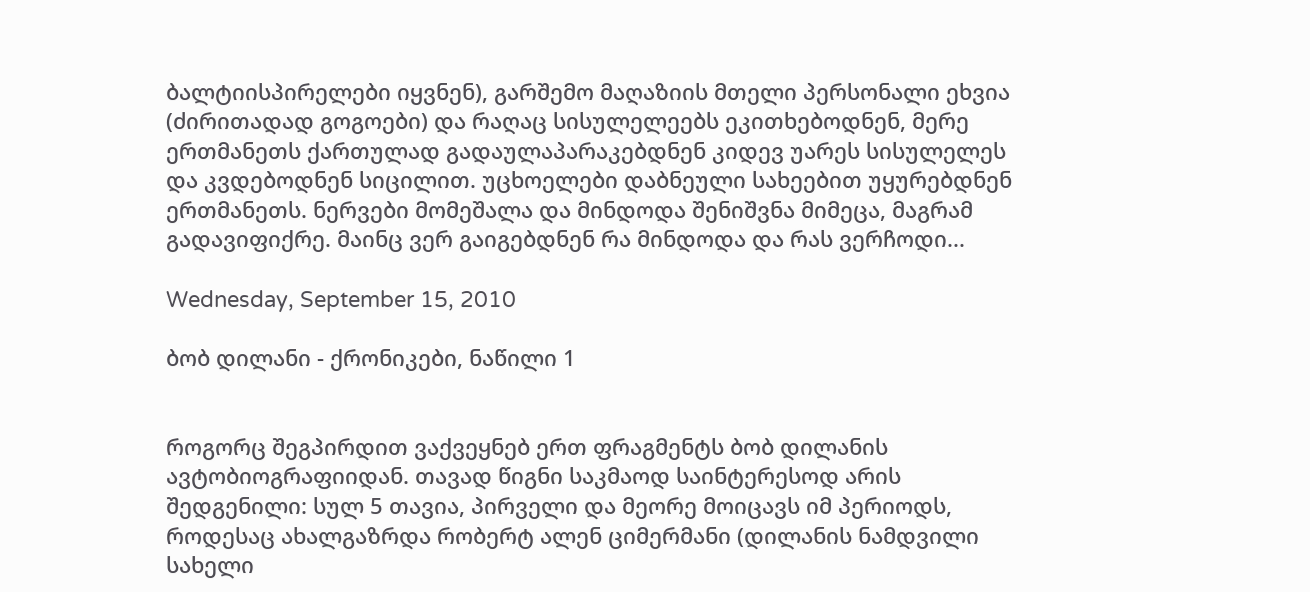ბალტიისპირელები იყვნენ), გარშემო მაღაზიის მთელი პერსონალი ეხვია (ძირითადად გოგოები) და რაღაც სისულელეებს ეკითხებოდნენ, მერე ერთმანეთს ქართულად გადაულაპარაკებდნენ კიდევ უარეს სისულელეს და კვდებოდნენ სიცილით. უცხოელები დაბნეული სახეებით უყურებდნენ ერთმანეთს. ნერვები მომეშალა და მინდოდა შენიშვნა მიმეცა, მაგრამ გადავიფიქრე. მაინც ვერ გაიგებდნენ რა მინდოდა და რას ვერჩოდი...

Wednesday, September 15, 2010

ბობ დილანი - ქრონიკები, ნაწილი 1


როგორც შეგპირდით ვაქვეყნებ ერთ ფრაგმენტს ბობ დილანის ავტობიოგრაფიიდან. თავად წიგნი საკმაოდ საინტერესოდ არის შედგენილი: სულ 5 თავია, პირველი და მეორე მოიცავს იმ პერიოდს, როდესაც ახალგაზრდა რობერტ ალენ ციმერმანი (დილანის ნამდვილი სახელი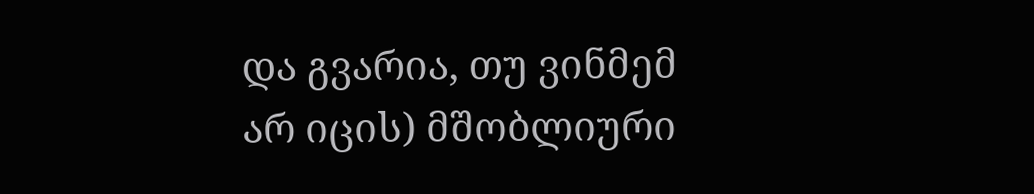და გვარია, თუ ვინმემ არ იცის) მშობლიური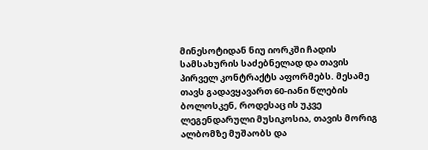მინესოტიდან ნიუ იორკში ჩადის სამსახურის საძებნელად და თავის პირველ კონტრაქტს აფორმებს. მესამე თავს გადავყავართ 60-იანი წლების ბოლოსკენ, როდესაც ის უკვე ლეგენდარული მუსიკოსია, თავის მორიგ ალბომზე მუშაობს და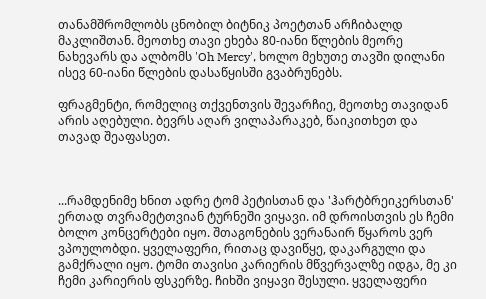თანამშრომლობს ცნობილ ბიტნიკ პოეტთან არჩიბალდ მაკლიშთან. მეოთხე თავი ეხება 80-იანი წლების მეორე ნახევარს და ალბომს 'Oh Mercy', ხოლო მეხუთე თავში დილანი ისევ 60-იანი წლების დასაწყისში გვაბრუნებს.

ფრაგმენტი, რომელიც თქვენთვის შევარჩიე, მეოთხე თავიდან არის აღებული. ბევრს აღარ ვილაპარაკებ, წაიკითხეთ და თავად შეაფასეთ.



...რამდენიმე ხნით ადრე ტომ პეტისთან და 'ჰარტბრეიკერსთან' ერთად თვრამეტთვიან ტურნეში ვიყავი. იმ დროისთვის ეს ჩემი ბოლო კონცერტები იყო. შთაგონების ვერანაირ წყაროს ვერ ვპოულობდი. ყველაფერი, რითაც დავიწყე, დაკარგული და გამქრალი იყო. ტომი თავისი კარიერის მწვერვალზე იდგა, მე კი ჩემი კარიერის ფსკერზე. ჩიხში ვიყავი შესული. ყველაფერი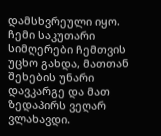დამსხვრეული იყო. ჩემი საკუთარი სიმღერები ჩემთვის უცხო გახდა, მათთან შეხების უნარი დავკარგე და მათ ზედაპირს ვეღარ ვლახავდი.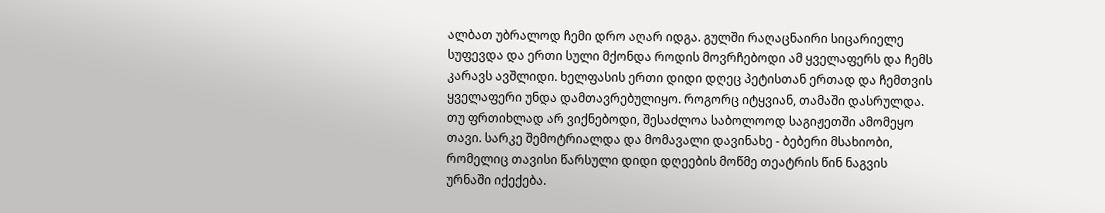ალბათ უბრალოდ ჩემი დრო აღარ იდგა. გულში რაღაცნაირი სიცარიელე სუფევდა და ერთი სული მქონდა როდის მოვრჩებოდი ამ ყველაფერს და ჩემს კარავს ავშლიდი. ხელფასის ერთი დიდი დღეც პეტისთან ერთად და ჩემთვის ყველაფერი უნდა დამთავრებულიყო. როგორც იტყვიან, თამაში დასრულდა. თუ ფრთიხლად არ ვიქნებოდი, შესაძლოა საბოლოოდ საგიჟეთში ამომეყო თავი. სარკე შემოტრიალდა და მომავალი დავინახე - ბებერი მსახიობი, რომელიც თავისი წარსული დიდი დღეების მოწმე თეატრის წინ ნაგვის ურნაში იქექება.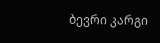ბევრი კარგი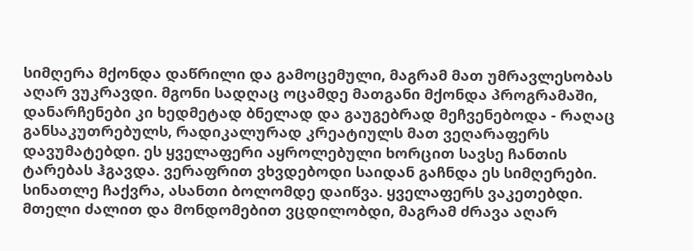სიმღერა მქონდა დაწრილი და გამოცემული, მაგრამ მათ უმრავლესობას აღარ ვუკრავდი. მგონი სადღაც ოცამდე მათგანი მქონდა პროგრამაში, დანარჩენები კი ხედმეტად ბნელად და გაუგებრად მეჩვენებოდა - რაღაც განსაკუთრებულს, რადიკალურად კრეატიულს მათ ვეღარაფერს დავუმატებდი. ეს ყველაფერი აყროლებული ხორცით სავსე ჩანთის ტარებას ჰგავდა. ვერაფრით ვხვდებოდი საიდან გაჩნდა ეს სიმღერები. სინათლე ჩაქვრა, ასანთი ბოლომდე დაიწვა. ყველაფერს ვაკეთებდი. მთელი ძალით და მონდომებით ვცდილობდი, მაგრამ ძრავა აღარ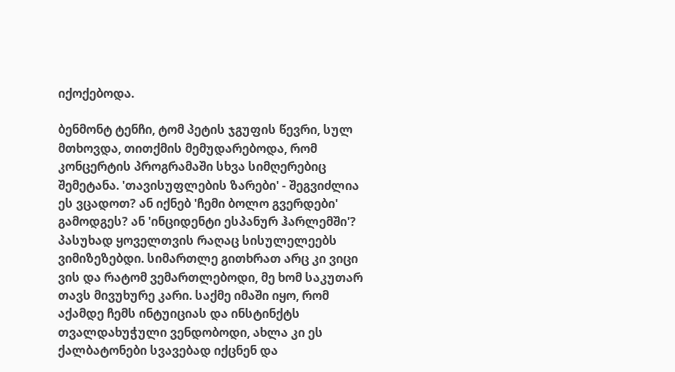იქოქებოდა.

ბენმონტ ტენჩი, ტომ პეტის ჯგუფის წევრი, სულ მთხოვდა, თითქმის მემუდარებოდა, რომ კონცერტის პროგრამაში სხვა სიმღერებიც შემეტანა. 'თავისუფლების ზარები' - შეგვიძლია ეს ვცადოთ? ან იქნებ 'ჩემი ბოლო გვერდები' გამოდგეს? ან 'ინციდენტი ესპანურ ჰარლემში'? პასუხად ყოველთვის რაღაც სისულელეებს ვიმიზეზებდი. სიმართლე გითხრათ არც კი ვიცი ვის და რატომ ვემართლებოდი, მე ხომ საკუთარ თავს მივუხურე კარი. საქმე იმაში იყო, რომ აქამდე ჩემს ინტუიციას და ინსტინქტს თვალდახუჭული ვენდობოდი, ახლა კი ეს ქალბატონები სვავებად იქცნენ და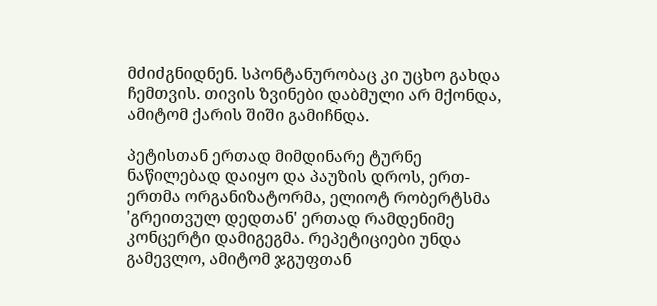მძიძგნიდნენ. სპონტანურობაც კი უცხო გახდა ჩემთვის. თივის ზვინები დაბმული არ მქონდა, ამიტომ ქარის შიში გამიჩნდა.

პეტისთან ერთად მიმდინარე ტურნე ნაწილებად დაიყო და პაუზის დროს, ერთ-ერთმა ორგანიზატორმა, ელიოტ რობერტსმა 'გრეითვულ დედთან' ერთად რამდენიმე კონცერტი დამიგეგმა. რეპეტიციები უნდა გამევლო, ამიტომ ჯგუფთან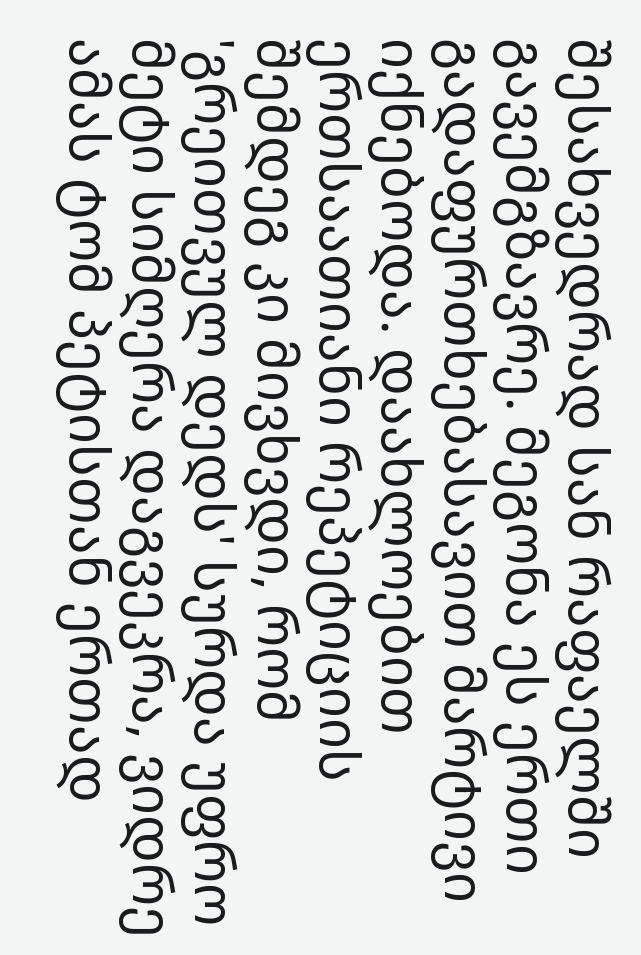შესახვედრად სან რაფაელში გავემგზავრე. მეგონა ეს ერთი გადაფურთხებასავით მარტივი იქნებოდა. დაახლოებით ერთსაათიანი რეპეტიციის შემდეგ კი მივხვდი, რომ 'გრეითვულ დედს' სურდა უფრო მეტი სიმღერა დაგვეკრა, ვიდრე ამას ტომ პეტისთან ერთად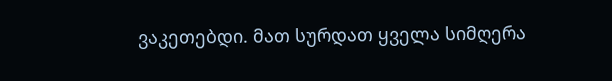ვაკეთებდი. მათ სურდათ ყველა სიმღერა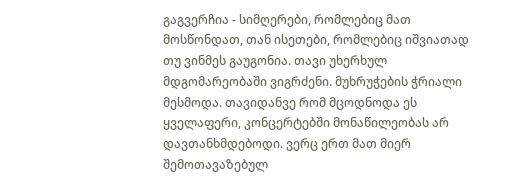გაგვერჩია - სიმღერები, რომლებიც მათ მოსწონდათ, თან ისეთები, რომლებიც იშვიათად თუ ვინმეს გაუგონია. თავი უხერხულ მდგომარეობაში ვიგრძენი. მუხრუჭების ჭრიალი მესმოდა. თავიდანვე რომ მცოდნოდა ეს ყველაფერი, კონცერტებში მონაწილეობას არ დავთანხმდებოდი. ვერც ერთ მათ მიერ შემოთავაზებულ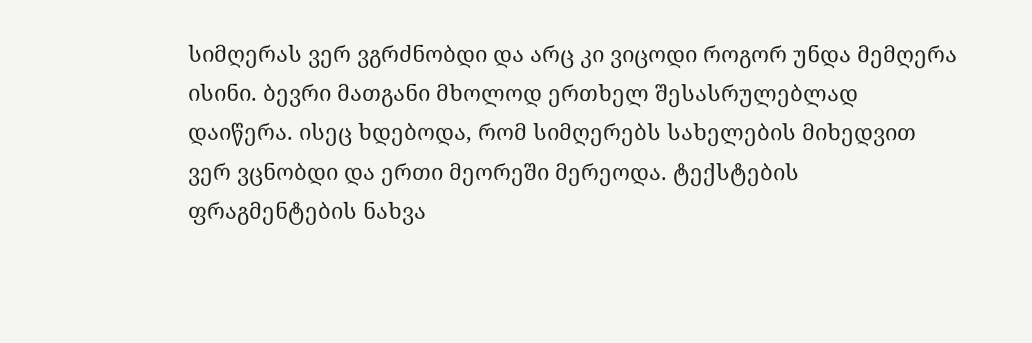სიმღერას ვერ ვგრძნობდი და არც კი ვიცოდი როგორ უნდა მემღერა ისინი. ბევრი მათგანი მხოლოდ ერთხელ შესასრულებლად დაიწერა. ისეც ხდებოდა, რომ სიმღერებს სახელების მიხედვით ვერ ვცნობდი და ერთი მეორეში მერეოდა. ტექსტების ფრაგმენტების ნახვა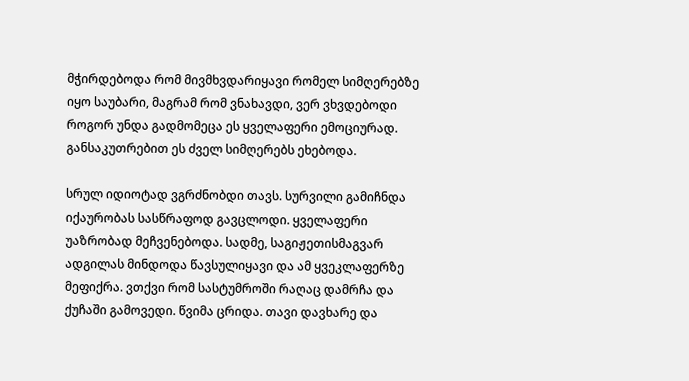მჭირდებოდა რომ მივმხვდარიყავი რომელ სიმღერებზე იყო საუბარი, მაგრამ რომ ვნახავდი, ვერ ვხვდებოდი როგორ უნდა გადმომეცა ეს ყველაფერი ემოციურად. განსაკუთრებით ეს ძველ სიმღერებს ეხებოდა.

სრულ იდიოტად ვგრძნობდი თავს. სურვილი გამიჩნდა იქაურობას სასწრაფოდ გავცლოდი. ყველაფერი უაზრობად მეჩვენებოდა. სადმე, საგიჟეთისმაგვარ ადგილას მინდოდა წავსულიყავი და ამ ყვეკლაფერზე მეფიქრა. ვთქვი რომ სასტუმროში რაღაც დამრჩა და ქუჩაში გამოვედი. წვიმა ცრიდა. თავი დავხარე და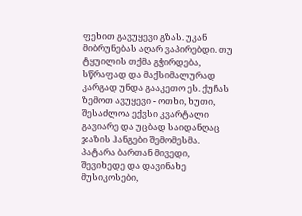ფეხით გავუყევი გზას. უკან მიბრუნებას აღარ ვაპირებდი. თუ ტყუილის თქმა გჭირდება, სწრაფად და მაქსიმალურად კარგად უნდა გააკეთო ეს. ქუჩას ზემოთ ავუყევი - ოთხი, ხუთი, შესაძლოა ექვსი კვარტალი გავიარე და უცბად საიდანღაც ჯაზის ჰანგები შემომესმა. პატარა ბართან მივედი, შევიხედე და დავინახე მუსიკოსები,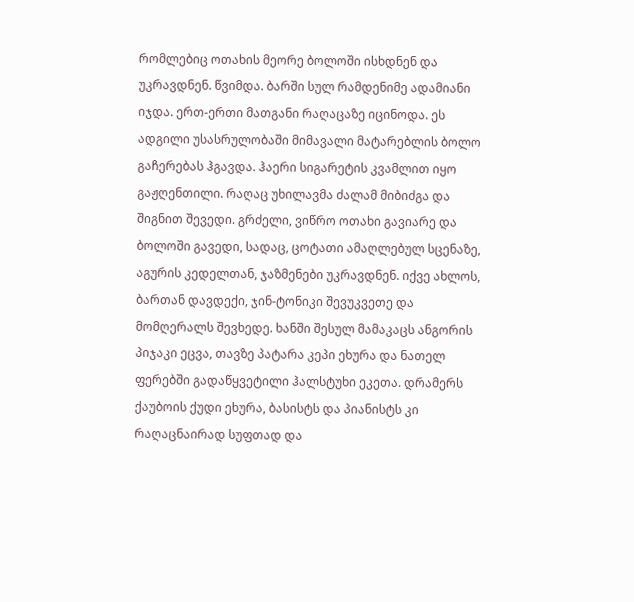რომლებიც ოთახის მეორე ბოლოში ისხდნენ და უკრავდნენ. წვიმდა. ბარში სულ რამდენიმე ადამიანი იჯდა. ერთ-ერთი მათგანი რაღაცაზე იცინოდა. ეს ადგილი უსასრულობაში მიმავალი მატარებლის ბოლო გაჩერებას ჰგავდა. ჰაერი სიგარეტის კვამლით იყო გაჟღენთილი. რაღაც უხილავმა ძალამ მიბიძგა და შიგნით შევედი. გრძელი, ვიწრო ოთახი გავიარე და ბოლოში გავედი, სადაც, ცოტათი ამაღლებულ სცენაზე, აგურის კედელთან, ჯაზმენები უკრავდნენ. იქვე ახლოს, ბართან დავდექი, ჯინ-ტონიკი შევუკვეთე და მომღერალს შევხედე. ხანში შესულ მამაკაცს ანგორის პიჯაკი ეცვა, თავზე პატარა კეპი ეხურა და ნათელ ფერებში გადაწყვეტილი ჰალსტუხი ეკეთა. დრამერს ქაუბოის ქუდი ეხურა, ბასისტს და პიანისტს კი რაღაცნაირად სუფთად და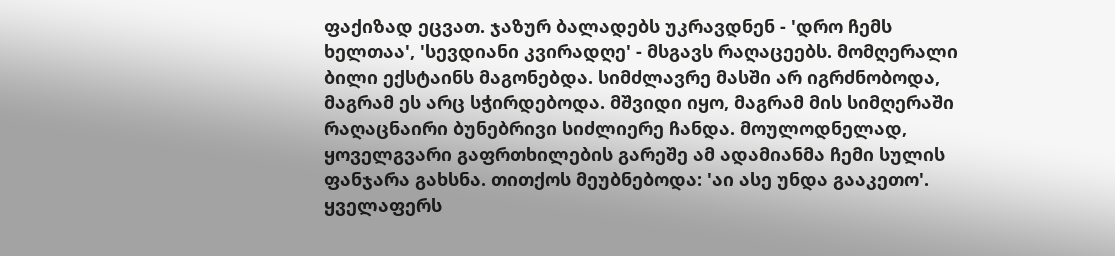ფაქიზად ეცვათ. ჯაზურ ბალადებს უკრავდნენ - 'დრო ჩემს ხელთაა', 'სევდიანი კვირადღე' - მსგავს რაღაცეებს. მომღერალი ბილი ექსტაინს მაგონებდა. სიმძლავრე მასში არ იგრძნობოდა, მაგრამ ეს არც სჭირდებოდა. მშვიდი იყო, მაგრამ მის სიმღერაში რაღაცნაირი ბუნებრივი სიძლიერე ჩანდა. მოულოდნელად, ყოველგვარი გაფრთხილების გარეშე ამ ადამიანმა ჩემი სულის ფანჯარა გახსნა. თითქოს მეუბნებოდა: 'აი ასე უნდა გააკეთო'. ყველაფერს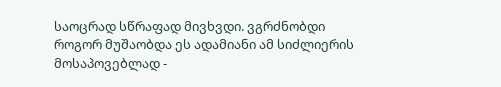საოცრად სწრაფად მივხვდი. ვგრძნობდი როგორ მუშაობდა ეს ადამიანი ამ სიძლიერის მოსაპოვებლად -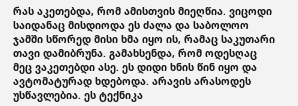რას აკეთებდა, რომ ამისთვის მიეღწია. ვიცოდი საიდანაც მისდიოდა ეს ძალა და საბოლოო ჯამში სწორედ მისი ხმა იყო ის, რამაც საკუთარი თავი დამიბრუნა. გამახსენდა, რომ ოდესღაც მეც ვაკეთებდი ასე. ეს დიდი ხნის წინ იყო და ავტომატურად ხდებოდა. არავის არასოდეს უსწავლებია. ეს ტექნიკა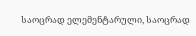საოცრად ელემენტარული, საოცრად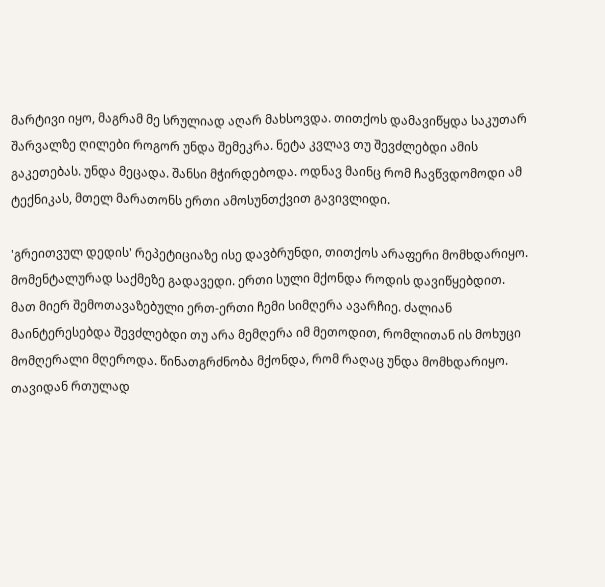მარტივი იყო, მაგრამ მე სრულიად აღარ მახსოვდა. თითქოს დამავიწყდა საკუთარ შარვალზე ღილები როგორ უნდა შემეკრა. ნეტა კვლავ თუ შევძლებდი ამის გაკეთებას. უნდა მეცადა. შანსი მჭირდებოდა. ოდნავ მაინც რომ ჩავწვდომოდი ამ ტექნიკას, მთელ მარათონს ერთი ამოსუნთქვით გავივლიდი.

'გრეითვულ დედის' რეპეტიციაზე ისე დავბრუნდი, თითქოს არაფერი მომხდარიყო. მომენტალურად საქმეზე გადავედი. ერთი სული მქონდა როდის დავიწყებდით. მათ მიერ შემოთავაზებული ერთ-ერთი ჩემი სიმღერა ავარჩიე. ძალიან მაინტერესებდა შევძლებდი თუ არა მემღერა იმ მეთოდით, რომლითან ის მოხუცი მომღერალი მღეროდა. წინათგრძნობა მქონდა, რომ რაღაც უნდა მომხდარიყო. თავიდან რთულად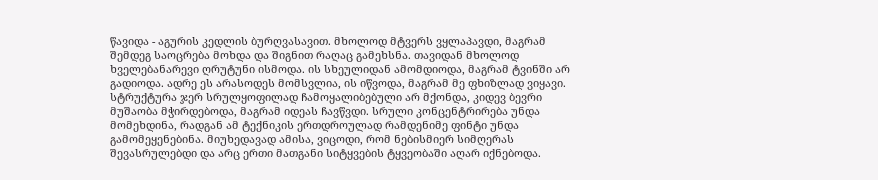წავიდა - აგურის კედლის ბურღვასავით. მხოლოდ მტვერს ვყლაპავდი, მაგრამ შემდეგ საოცრება მოხდა და შიგნით რაღაც გამეხსნა. თავიდან მხოლოდ ხველებანარევი ღრუტუნი ისმოდა. ის სხეულიდან ამომდიოდა, მაგრამ ტვინში არ გადიოდა. ადრე ეს არასოდეს მომსვლია, ის იწვოდა, მაგრამ მე ფხიზლად ვიყავი. სტრუქტურა ჯერ სრულყოფილად ჩამოყალიბებული არ მქონდა, კიდევ ბევრი მუშაობა მჭირდებოდა, მაგრამ იდეას ჩავწვდი. სრული კონცენტრირება უნდა მომეხდინა, რადგან ამ ტექნიკის ერთდროულად რამდენიმე ფინტი უნდა გამომეყენებინა. მიუხედავად ამისა, ვიცოდი, რომ ნებისმიერ სიმღერას შევასრულებდი და არც ერთი მათგანი სიტყვების ტყვეობაში აღარ იქნებოდა.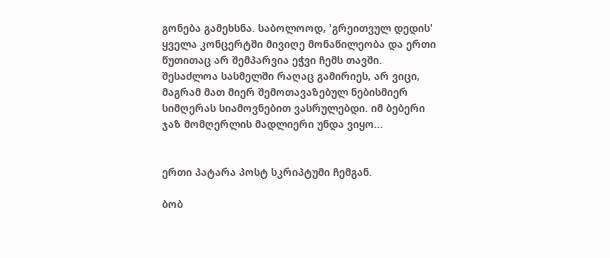გონება გამეხსნა. საბოლოოდ, 'გრეითვულ დედის' ყველა კონცერტში მივიღე მონაწილეობა და ერთი წუთითაც არ შემპარვია ეჭვი ჩემს თავში. შესაძლოა სასმელში რაღაც გამირიეს, არ ვიცი, მაგრამ მათ მიერ შემოთავაზებულ ნებისმიერ სიმღერას სიამოვნებით ვასრულებდი. იმ ბებერი ჯაზ მომღერლის მადლიერი უნდა ვიყო...


ერთი პატარა პოსტ სკრიპტუმი ჩემგან.

ბობ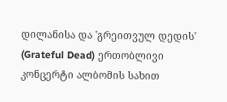დილანისა და 'გრეითვულ დედის' (Grateful Dead) ერთობლივი კონცერტი ალბომის სახით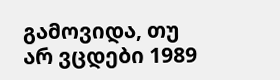გამოვიდა, თუ არ ვცდები 1989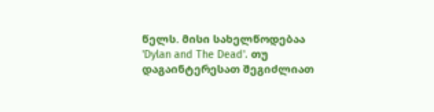წელს. მისი სახელწოდებაა 'Dylan and The Dead'. თუ დაგაინტერესათ შეგიძლიათ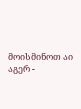მოისმინოთ აი აგერ -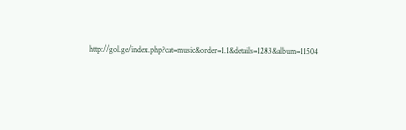http://gol.ge/index.php?cat=music&order=1.1&details=1283&album=11504